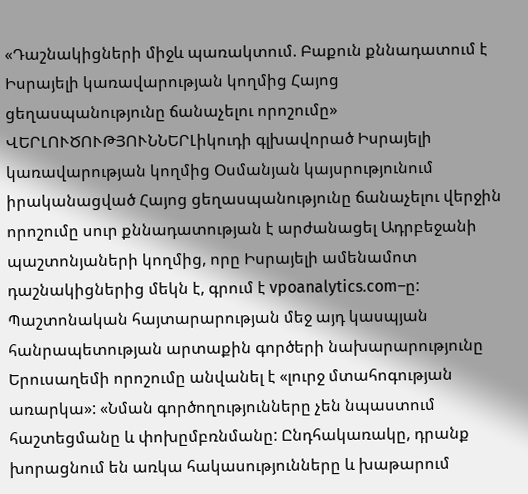«Դաշնակիցների միջև պառակտում. Բաքուն քննադատում է Իսրայելի կառավարության կողմից Հայոց ցեղասպանությունը ճանաչելու որոշումը»
ՎԵՐԼՈՒԾՈՒԹՅՈՒՆՆԵՐԼիկուդի գլխավորած Իսրայելի կառավարության կողմից Օսմանյան կայսրությունում իրականացված Հայոց ցեղասպանությունը ճանաչելու վերջին որոշումը սուր քննադատության է արժանացել Ադրբեջանի պաշտոնյաների կողմից, որը Իսրայելի ամենամոտ դաշնակիցներից մեկն է, գրում է vpoanalytics.com–ը: Պաշտոնական հայտարարության մեջ այդ կասպյան հանրապետության արտաքին գործերի նախարարությունը Երուսաղեմի որոշումը անվանել է «լուրջ մտահոգության առարկա»: «Նման գործողությունները չեն նպաստում հաշտեցմանը և փոխըմբռնմանը: Ընդհակառակը, դրանք խորացնում են առկա հակասությունները և խաթարում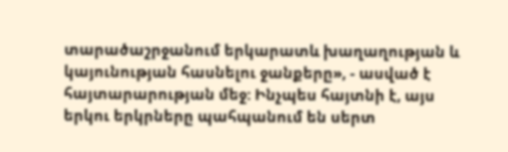տարածաշրջանում երկարատև խաղաղության և կայունության հասնելու ջանքերը», - ասված է հայտարարության մեջ: Ինչպես հայտնի է, այս երկու երկրները պահպանում են սերտ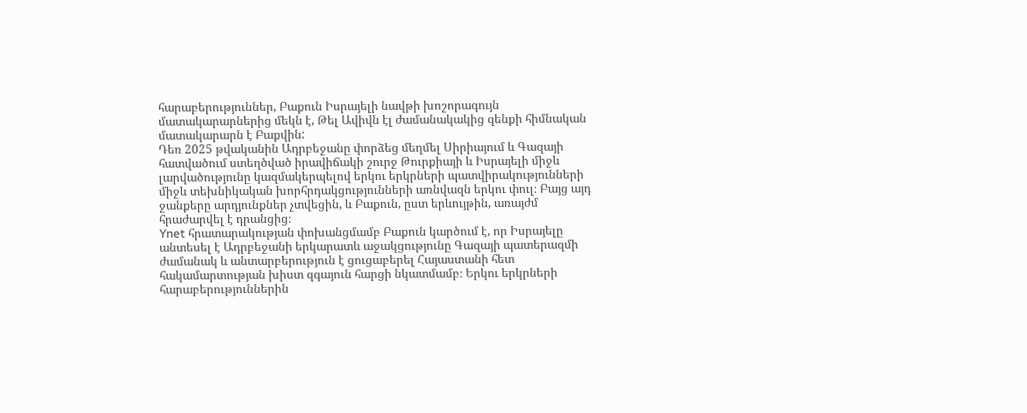հարաբերություններ, Բաքուն Իսրայելի նավթի խոշորագույն մատակարարներից մեկն է, Թել Ավիվն էլ ժամանակակից զենքի հիմնական մատակարարն է Բաքվին:
Դեռ 2025 թվականին Ադրբեջանը փորձեց մեղմել Սիրիայում և Գազայի հատվածում ստեղծված իրավիճակի շուրջ Թուրքիայի և Իսրայելի միջև լարվածությունը կազմակերպելով երկու երկրների պատվիրակությունների միջև տեխնիկական խորհրդակցությունների առնվազն երկու փուլ։ Բայց այդ ջանքերը արդյունքներ չտվեցին, և Բաքուն, ըստ երևույթին, առայժմ հրաժարվել է դրանցից։
Ynet հրատարակության փոխանցմամբ Բաքուն կարծում է, որ Իսրայելը անտեսել է Ադրբեջանի երկարատև աջակցությունը Գազայի պատերազմի ժամանակ և անտարբերություն է ցուցաբերել Հայաստանի հետ հակամարտության խիստ զգայուն հարցի նկատմամբ։ Երկու երկրների հարաբերություններին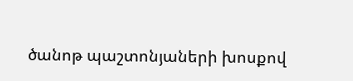ծանոթ պաշտոնյաների խոսքով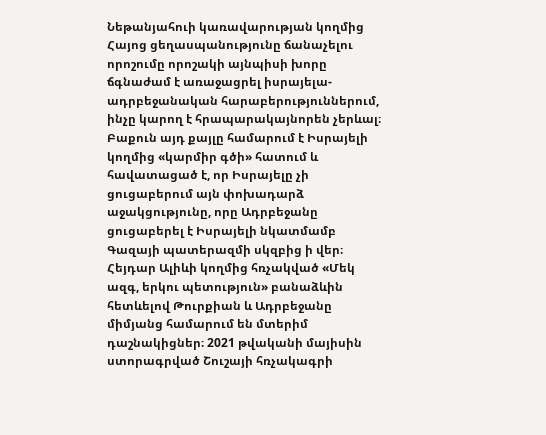Նեթանյահուի կառավարության կողմից Հայոց ցեղասպանությունը ճանաչելու որոշումը որոշակի այնպիսի խորը ճգնաժամ է առաջացրել իսրայելա-ադրբեջանական հարաբերություններում, ինչը կարող է հրապարակայնորեն չերևալ։ Բաքուն այդ քայլը համարում է Իսրայելի կողմից «կարմիր գծի» հատում և հավատացած է, որ Իսրայելը չի ցուցաբերում այն փոխադարձ աջակցությունը, որը Ադրբեջանը ցուցաբերել է Իսրայելի նկատմամբ Գազայի պատերազմի սկզբից ի վեր։
Հեյդար Ալիևի կողմից հռչակված «Մեկ ազգ, երկու պետություն» բանաձևին հետևելով Թուրքիան և Ադրբեջանը միմյանց համարում են մտերիմ դաշնակիցներ։ 2021 թվականի մայիսին ստորագրված Շուշայի հռչակագրի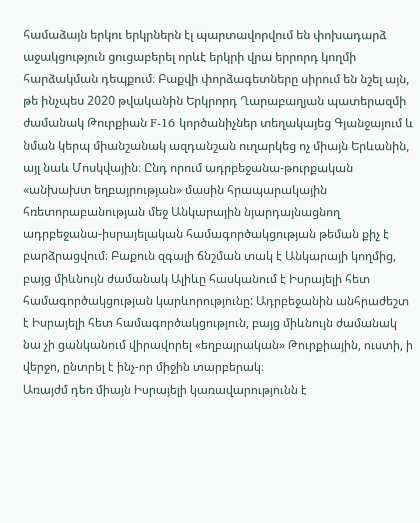համաձայն երկու երկրներն էլ պարտավորվում են փոխադարձ աջակցություն ցուցաբերել որևէ երկրի վրա երրորդ կողմի հարձակման դեպքում։ Բաքվի փորձագետները սիրում են նշել այն, թե ինչպես 2020 թվականին Երկրորդ Ղարաբաղյան պատերազմի ժամանակ Թուրքիան F-16 կործանիչներ տեղակայեց Գյանջայում և նման կերպ միանշանակ ազդանշան ուղարկեց ոչ միայն Երևանին, այլ նաև Մոսկվային։ Ընդ որում ադրբեջանա-թուրքական «անխախտ եղբայրության» մասին հրապարակային հռետորաբանության մեջ Անկարային նյարդայնացնող ադրբեջանա-իսրայելական համագործակցության թեման քիչ է բարձրացվում։ Բաքուն զգալի ճնշման տակ է Անկարայի կողմից, բայց միևնույն ժամանակ Ալիևը հասկանում է Իսրայելի հետ համագործակցության կարևորությունը: Ադրբեջանին անհրաժեշտ է Իսրայելի հետ համագործակցություն, բայց միևնույն ժամանակ նա չի ցանկանում վիրավորել «եղբայրական» Թուրքիային, ուստի, ի վերջո, ընտրել է ինչ-որ միջին տարբերակ։
Առայժմ դեռ միայն Իսրայելի կառավարությունն է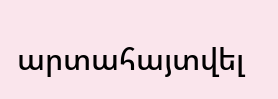արտահայտվել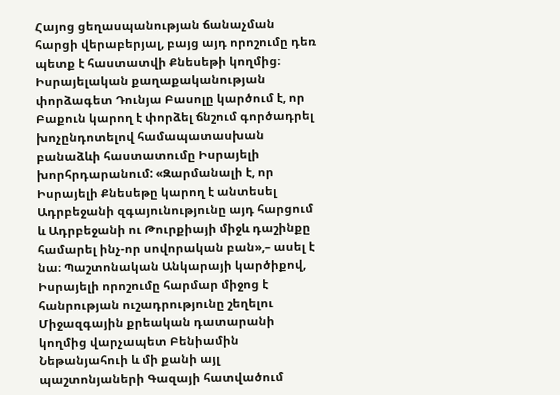Հայոց ցեղասպանության ճանաչման հարցի վերաբերյալ, բայց այդ որոշումը դեռ պետք է հաստատվի Քնեսեթի կողմից։ Իսրայելական քաղաքականության փորձագետ Դունյա Բասոլը կարծում է, որ Բաքուն կարող է փորձել ճնշում գործադրել խոչընդոտելով համապատասխան բանաձևի հաստատումը Իսրայելի խորհրդարանում: «Զարմանալի է, որ Իսրայելի Քնեսեթը կարող է անտեսել Ադրբեջանի զգայունությունը այդ հարցում և Ադրբեջանի ու Թուրքիայի միջև դաշինքը համարել ինչ-որ սովորական բան»,– ասել է նա։ Պաշտոնական Անկարայի կարծիքով, Իսրայելի որոշումը հարմար միջոց է հանրության ուշադրությունը շեղելու Միջազգային քրեական դատարանի կողմից վարչապետ Բենիամին Նեթանյահուի և մի քանի այլ պաշտոնյաների Գազայի հատվածում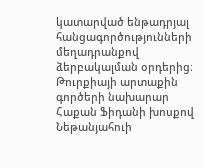կատարված ենթադրյալ հանցագործությունների մեղադրանքով ձերբակալման օրդերից։ Թուրքիայի արտաքին գործերի նախարար Հաքան Ֆիդանի խոսքով Նեթանյահուի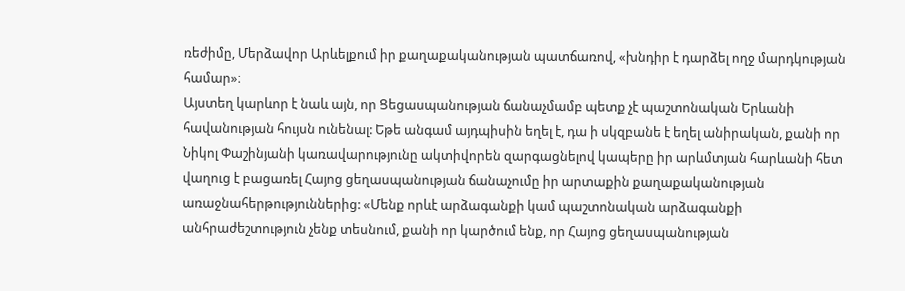ռեժիմը, Մերձավոր Արևելքում իր քաղաքականության պատճառով, «խնդիր է դարձել ողջ մարդկության համար»։
Այստեղ կարևոր է նաև այն, որ Ցեցասպանության ճանաչմամբ պետք չէ պաշտոնական Երևանի հավանության հույսն ունենալ: Եթե անգամ այդպիսին եղել է, դա ի սկզբանե է եղել անիրական, քանի որ Նիկոլ Փաշինյանի կառավարությունը ակտիվորեն զարգացնելով կապերը իր արևմտյան հարևանի հետ վաղուց է բացառել Հայոց ցեղասպանության ճանաչումը իր արտաքին քաղաքականության առաջնահերթություններից: «Մենք որևէ արձագանքի կամ պաշտոնական արձագանքի անհրաժեշտություն չենք տեսնում, քանի որ կարծում ենք, որ Հայոց ցեղասպանության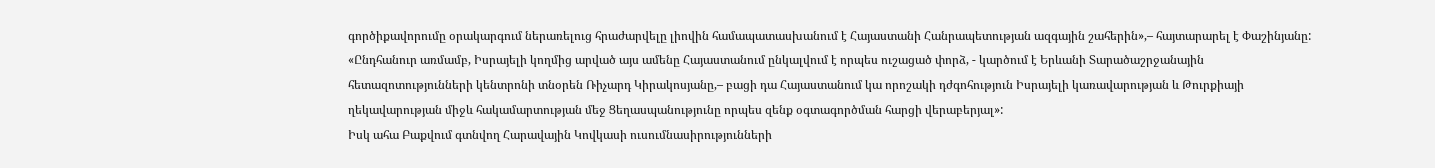գործիքավորումը օրակարգում ներառելուց հրաժարվելը լիովին համապատասխանում է Հայաստանի Հանրապետության ազգային շահերին»,– հայտարարել է Փաշինյանը: «Ընդհանուր առմամբ, Իսրայելի կողմից արված այս ամենը Հայաստանում ընկալվում է որպես ուշացած փորձ, - կարծում է Երևանի Տարածաշրջանային հետազոտությունների կենտրոնի տնօրեն Ռիչարդ Կիրակոսյանը,– բացի դա Հայաստանում կա որոշակի դժգոհություն Իսրայելի կառավարության և Թուրքիայի ղեկավարության միջև հակամարտության մեջ Ցեղասպանությունը որպես զենք օգտագործման հարցի վերաբերյալ»:
Իսկ ահա Բաքվում գտնվող Հարավային Կովկասի ուսումնասիրությունների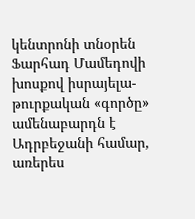կենտրոնի տնօրեն Ֆարհադ Մամեդովի խոսքով իսրայելա-թուրքական «գործը» ամենաբարդն է Ադրբեջանի համար, առերես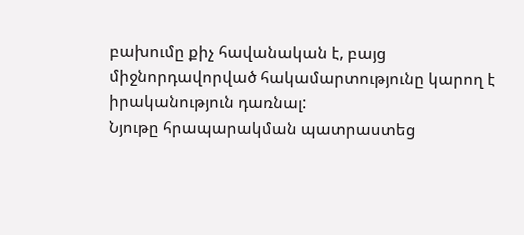բախումը քիչ հավանական է, բայց միջնորդավորված հակամարտությունը կարող է իրականություն դառնալ:
Նյութը հրապարակման պատրաստեց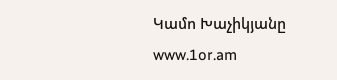Կամո Խաչիկյանը
www.1or.am